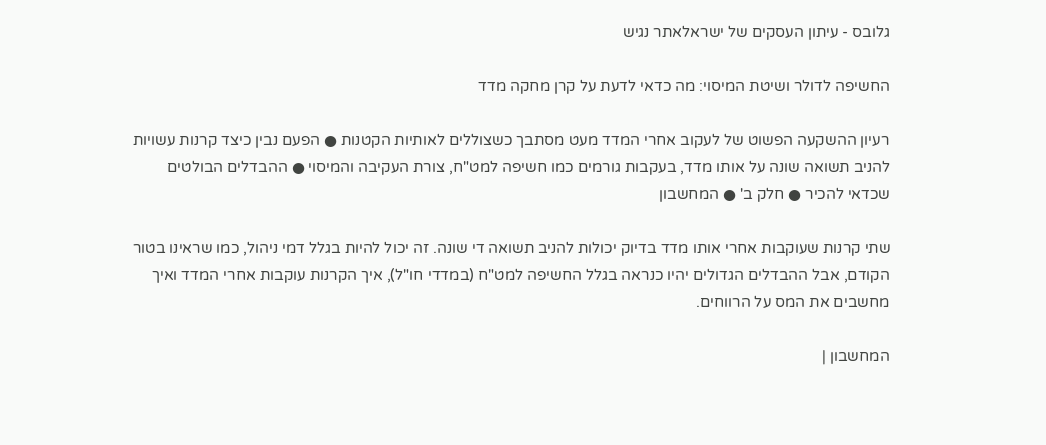גלובס - עיתון העסקים של ישראלאתר נגיש

החשיפה לדולר ושיטת המיסוי: מה כדאי לדעת על קרן מחקה מדד

רעיון ההשקעה הפשוט של לעקוב אחרי המדד מעט מסתבך כשצוללים לאותיות הקטנות ● הפעם נבין כיצד קרנות עשויות להניב תשואה שונה על אותו מדד, בעקבות גורמים כמו חשיפה למט"ח, צורת העקיבה והמיסוי ● ההבדלים הבולטים שכדאי להכיר ● חלק ב' ● המחשבון

שתי קרנות שעוקבות אחרי אותו מדד בדיוק יכולות להניב תשואה די שונה. זה יכול להיות בגלל דמי ניהול, כמו שראינו בטור הקודם, אבל ההבדלים הגדולים יהיו כנראה בגלל החשיפה למט"ח (במדדי חו"ל), איך הקרנות עוקבות אחרי המדד ואיך מחשבים את המס על הרווחים.

המחשבון |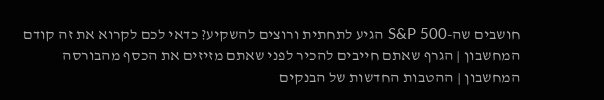חושבים שה-S&P 500 הגיע לתחתית ורוצים להשקיע? כדאי לכם לקרוא את זה קודם
המחשבון | הגרף שאתם חייבים להכיר לפני שאתם מזיזים את הכסף מהבורסה
המחשבון | ההטבות החדשות של הבנקים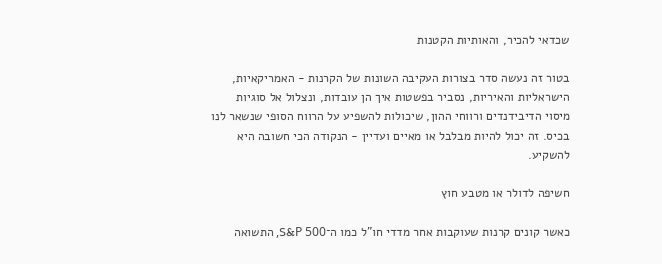שכדאי להכיר, והאותיות הקטנות

בטור זה נעשה סדר בצורות העקיבה השונות של הקרנות - האמריקאיות, הישראליות והאיריות, נסביר בפשטות איך הן עובדות, ונצלול אל סוגיות מיסוי הדיבידנדים ורווחי ההון, שיכולות להשפיע על הרווח הסופי שנשאר לנו בכיס. זה יכול להיות מבלבל או מאיים ועדיין - הנקודה הכי חשובה היא להשקיע.

חשיפה לדולר או מטבע חוץ

כאשר קונים קרנות שעוקבות אחר מדדי חו"ל כמו ה־S&P 500, התשואה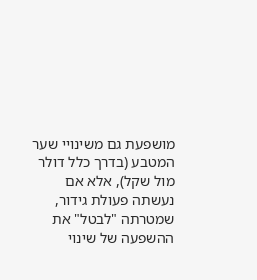מושפעת גם משינויי שער המטבע (בדרך כלל דולר מול שקל), אלא אם נעשתה פעולת גידור, שמטרתה "לבטל" את ההשפעה של שינוי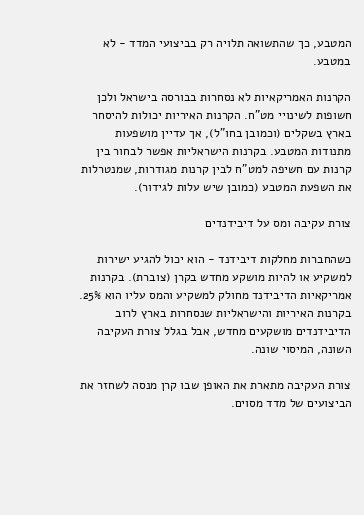המטבע, כך שהתשואה תלויה רק בביצועי המדד - לא במטבע.

הקרנות האמריקאיות לא נסחרות בבורסה בישראל ולכן חשופות לשינויי מט"ח. הקרנות האיריות יכולות להיסחר בארץ בשקלים (וכמובן בחו"ל), אך עדיין מושפעות מתנודות המטבע. בקרנות הישראליות אפשר לבחור בין קרנות עם חשיפה למט"ח לבין קרנות מגודרות, שמנטרלות את השפעת המטבע (כמובן שיש עלות לגידור).

צורת עקיבה ומס על דיבידנדים

כשהחברות מחלקות דיבידנד - הוא יכול להגיע ישירות למשקיע או להיות מושקע מחדש בקרן (צוברת). בקרנות אמריקאיות הדיבידנד מחולק למשקיע והמס עליו הוא 25%. בקרנות האיריות והישראליות שנסחרות בארץ לרוב הדיבידנדים מושקעים מחדש, אבל בגלל צורת העקיבה השונה, המיסוי שונה.

צורת העקיבה מתארת את האופן שבו קרן מנסה לשחזר את הביצועים של מדד מסוים.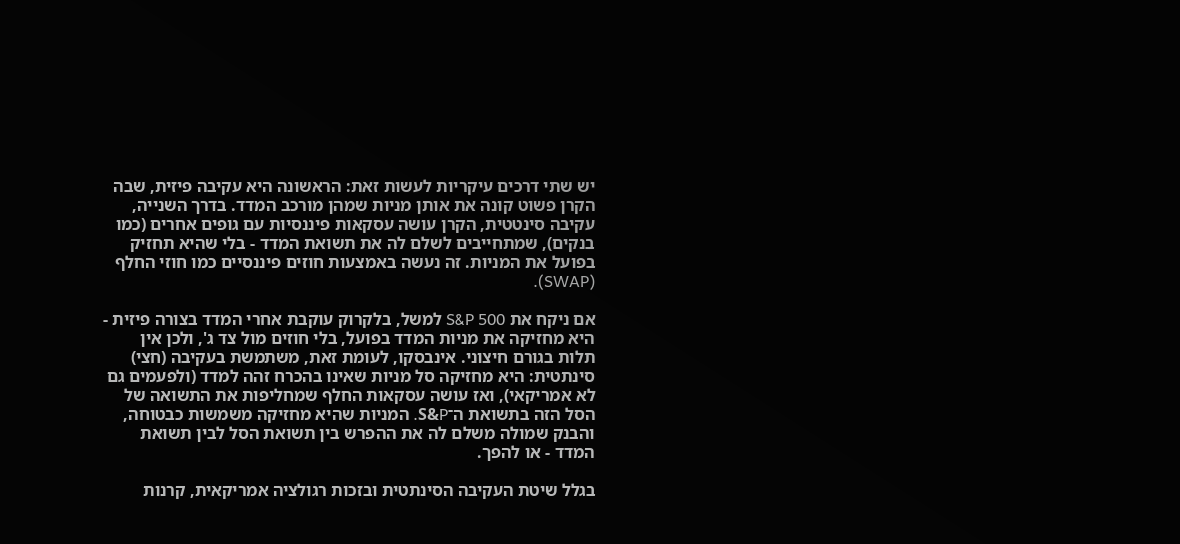יש שתי דרכים עיקריות לעשות זאת: הראשונה היא עקיבה פיזית, שבה הקרן פשוט קונה את אותן מניות שמהן מורכב המדד. בדרך השנייה, עקיבה סינטטית, הקרן עושה עסקאות פיננסיות עם גופים אחרים (כמו בנקים), שמתחייבים לשלם לה את תשואת המדד - בלי שהיא תחזיק בפועל את המניות. זה נעשה באמצעות חוזים פיננסיים כמו חוזי החלף (SWAP).

אם ניקח את S&P 500 למשל, בלקרוק עוקבת אחרי המדד בצורה פיזית - היא מחזיקה את מניות המדד בפועל, בלי חוזים מול צד ג', ולכן אין תלות בגורם חיצוני. אינבסקו, לעומת זאת, משתמשת בעקיבה (חצי) סינתטית: היא מחזיקה סל מניות שאינו בהכרח זהה למדד (ולפעמים גם לא אמריקאי), ואז עושה עסקאות החלף שמחליפות את התשואה של הסל הזה בתשואת ה־S&P. המניות שהיא מחזיקה משמשות כבטוחה, והבנק שמולה משלם לה את ההפרש בין תשואת הסל לבין תשואת המדד - או להפך.

בגלל שיטת העקיבה הסינתטית ובזכות רגולציה אמריקאית, קרנות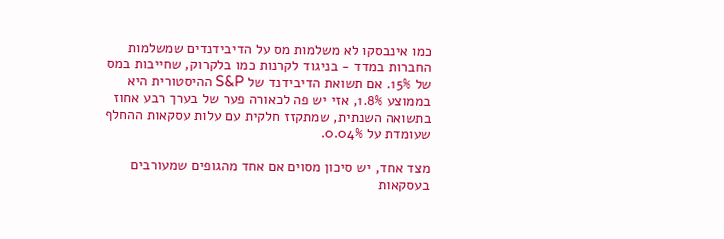כמו אינבסקו לא משלמות מס על הדיבידנדים שמשלמות החברות במדד - בניגוד לקרנות כמו בלקרוק, שחייבות במס של 15%. אם תשואת הדיבידנד של S&P ההיסטורית היא בממוצע 1.8%, אזי יש פה לכאורה פער של בערך רבע אחוז בתשואה השנתית, שמתקזז חלקית עם עלות עסקאות ההחלף שעומדת על 0.04%.

מצד אחד, יש סיכון מסוים אם אחד מהגופים שמעורבים בעסקאות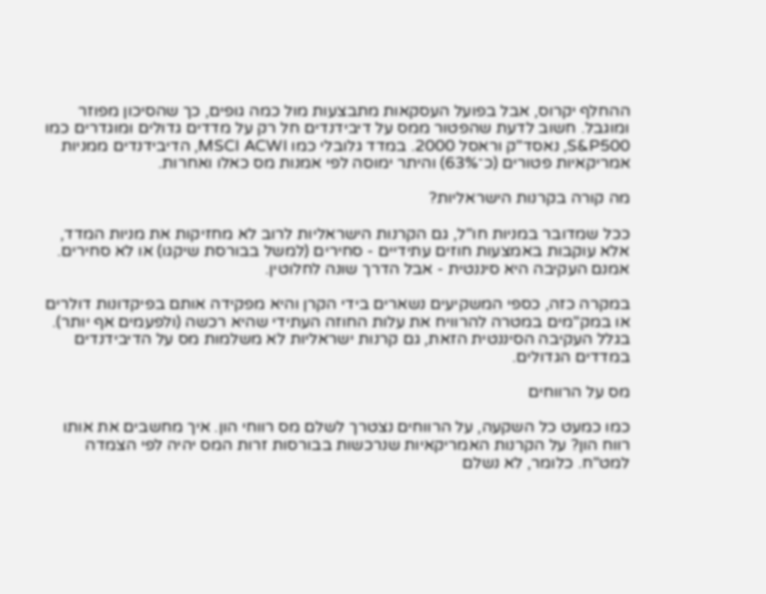ההחלף יקרוס, אבל בפועל העסקאות מתבצעות מול כמה גופים, כך שהסיכון מפוזר ומוגבל. חשוב לדעת שהפטור ממס על דיבידנדים חל רק על מדדים גדולים ומוגדרים כמו S&P500, נאסד"ק וראסל 2000. במדד גלובלי כמו MSCI ACWI, הדיבידנדים ממניות אמריקאיות פטורים (כ־63%) והיתר ימוסה לפי אמנות מס כאלו ואחרות.

מה קורה בקרנות הישראליות?

ככל שמדובר במניות חו"ל, גם הקרנות הישראליות לרוב לא מחזיקות את מניות המדד, אלא עוקבות באמצעות חוזים עתידיים - סחירים (למשל בבורסת שיקגו) או לא סחירים. אמנם העקיבה היא סיננטית - אבל הדרך שונה לחלוטין.

במקרה כזה, כספי המשקיעים נשארים בידי הקרן והיא מפקידה אותם בפיקדונות דולרים או במק"מים במטרה להרוויח את עלות החוזה העתידי שהיא רכשה (ולפעמים אף יותר). בגלל העקיבה הסיננטית הזאת, גם קרנות ישראליות לא משלמות מס על הדיבידנדים במדדים הגדולים.

מס על הרווחים

כמו כמעט כל השקעה, על הרווחים נצטרך לשלם מס רווחי הון. איך מחשבים את אותו רווח הון? על הקרנות האמריקאיות שנרכשות בבורסות זרות המס יהיה לפי הצמדה למט"ח. כלומר, לא נשלם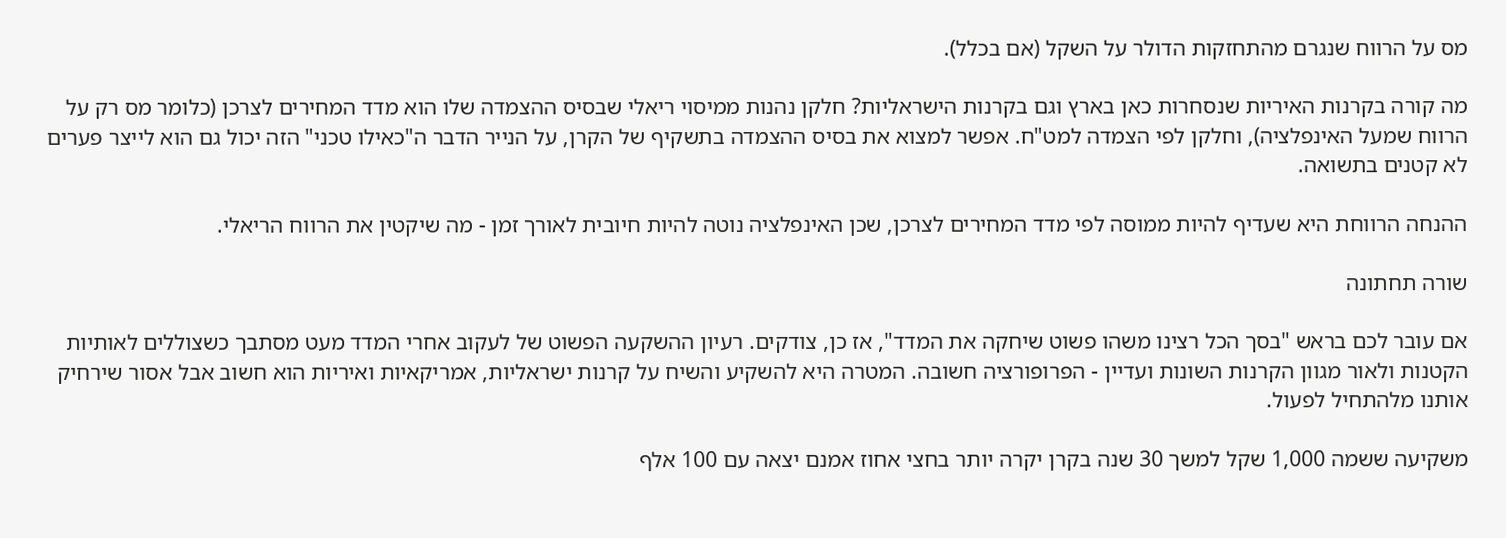מס על הרווח שנגרם מהתחזקות הדולר על השקל (אם בכלל).

מה קורה בקרנות האיריות שנסחרות כאן בארץ וגם בקרנות הישראליות? חלקן נהנות ממיסוי ריאלי שבסיס ההצמדה שלו הוא מדד המחירים לצרכן (כלומר מס רק על הרווח שמעל האינפלציה), וחלקן לפי הצמדה למט"ח. אפשר למצוא את בסיס ההצמדה בתשקיף של הקרן, על הנייר הדבר ה"כאילו טכני" הזה יכול גם הוא לייצר פערים לא קטנים בתשואה.

ההנחה הרווחת היא שעדיף להיות ממוסה לפי מדד המחירים לצרכן, שכן האינפלציה נוטה להיות חיובית לאורך זמן - מה שיקטין את הרווח הריאלי.

שורה תחתונה

אם עובר לכם בראש "בסך הכל רצינו משהו פשוט שיחקה את המדד", אז כן, צודקים. רעיון ההשקעה הפשוט של לעקוב אחרי המדד מעט מסתבך כשצוללים לאותיות הקטנות ולאור מגוון הקרנות השונות ועדיין - הפרופורציה חשובה. המטרה היא להשקיע והשיח על קרנות ישראליות, אמריקאיות ואיריות הוא חשוב אבל אסור שירחיק אותנו מלהתחיל לפעול.

משקיעה ששמה 1,000 שקל למשך 30 שנה בקרן יקרה יותר בחצי אחוז אמנם יצאה עם 100 אלף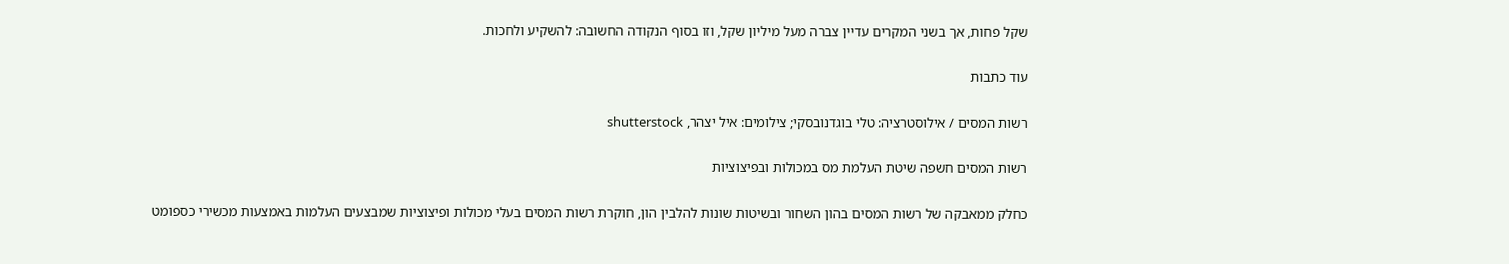שקל פחות, אך בשני המקרים עדיין צברה מעל מיליון שקל, וזו בסוף הנקודה החשובה: להשקיע ולחכות.

עוד כתבות

רשות המסים / אילוסטרציה: טלי בוגדנובסקי; צילומים: איל יצהר, shutterstock

רשות המסים חשפה שיטת העלמת מס במכולות ובפיצוציות

כחלק ממאבקה של רשות המסים בהון השחור ובשיטות שונות להלבין הון, חוקרת רשות המסים בעלי מכולות ופיצוציות שמבצעים העלמות באמצעות מכשירי כספומט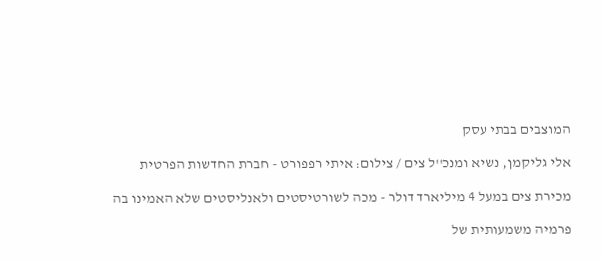המוצבים בבתי עסק

אלי גליקמן, נשיא ומנכ''ל צים / צילום: איתי רפפורט - חברת החדשות הפרטית

מכירת צים במעל 4 מיליארד דולר - מכה לשורטיסטים ולאנליסטים שלא האמינו בה

פרמיה משמעותית של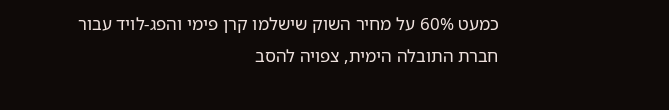כמעט 60% על מחיר השוק שישלמו קרן פימי והפג-לויד עבור חברת התובלה הימית, צפויה להסב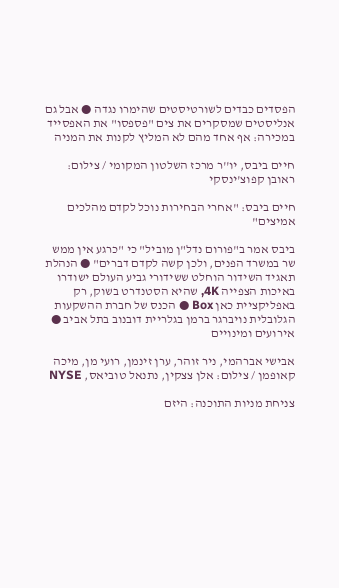הפסדים כבדים לשורטיסטים שהימרו נגדה ● אבל גם אנליסטים שמסקרים את צים "פספסו" את האפסייד במכירה: אף אחד מהם לא המליץ לקנות את המניה

חיים ביבס, יו''ר מרכז השלטון המקומי / צילום: ראובן קפוצ'ינסקי

חיים ביבס: "אחרי הבחירות נוכל לקדם מהלכים אמיצים"

ביבס אמר ב"פורום נדל"ן מוביל" כי "כרגע אין ממש שר במשרד הפנים, ולכן קשה לקדם דברים" ● הנהלת תאגיד השידור הוחלט ששידורי גביע העולם ישודרו באיכות הצפייה 4K, שהיא הסטנדרט בשוק, רק באפליקציית כאן Box ● הכנס של חברת ההשקעות הגלובלית נויברגר ברמן בגלריית דובנוב בתל אביב ● אירועים ומינויים

אבישי אברהמי, ניר זוהר, ערן זינמן, רועי מן, מיכה קאופמן / צילום: אלן צצקין, נתנאל טוביאס, NYSE

צניחת מניות התוכנה: היזם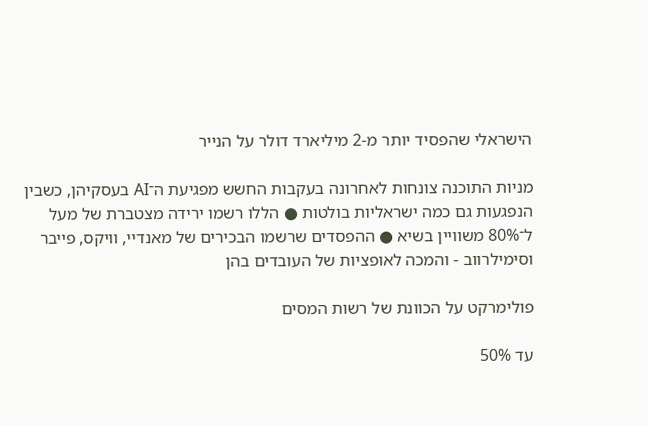הישראלי שהפסיד יותר מ-2 מיליארד דולר על הנייר

מניות התוכנה צונחות לאחרונה בעקבות החשש מפגיעת ה־AI בעסקיהן, כשבין הנפגעות גם כמה ישראליות בולטות ● הללו רשמו ירידה מצטברת של מעל ל־80% משוויין בשיא ● ההפסדים שרשמו הבכירים של מאנדיי, וויקס, פייבר וסימילרווב - והמכה לאופציות של העובדים בהן

פולימרקט על הכוונת של רשות המסים

עד 50%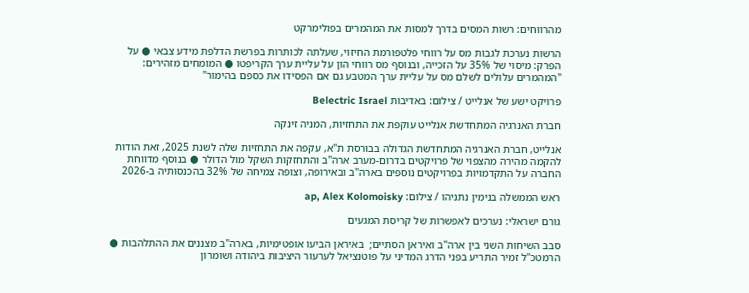מהרווחים: רשות המסים בדרך למסות את המהמרים בפולימרקט

הרשות נערכת לגבות מס על רווחי פלטפורמת החיזוי, שעלתה לכותרות בפרשת הדלפת מידע צבאי ● על הפרק: מיסוי של 35% על הזכייה, ובנוסף מס רווחי הון על עליית ערך הקריפטו ● המומחים מזהירים: "המהמרים עלולים לשלם מס על עליית ערך המטבע גם אם הפסידו את כספם בהימור"

פרויקט ישע של אנלייט / צילום: באדיבות Belectric Israel

חברת האנרגיה המתחדשת אנלייט עוקפת את התחזיות, המניה זינקה

אנלייט, חברת האנרגיה המתחדשת הגדולה בבורסת ת"א, עקפה את התחזיות שלה לשנת 2025, זאת הודות להקמה מהירה מהצפוי של פרויקטים בדרום-מערב ארה"ב והתחזקות השקל מול הדולר ● בנוסף מדווחת החברה על התקדמויות בפרויקטים נוספים בארה"ב ובאירופה, וצופה צמיחה של 32% בהכנסותיה ב-2026

ראש הממשלה בנימין נתניהו / צילום: ap, Alex Kolomoisky

גורם ישראלי: נערכים לאפשרות של קריסת המגעים

סבב השיחות השני בין ארה"ב ואיראן הסתיים;  באיראן הביעו אופטימיות, בארה"ב מצננים את ההתלהבות ● הרמטכ"ל זמיר התריע בפני הדרג המדיני על פוטנציאל לערעור היציבות ביהודה ושומרון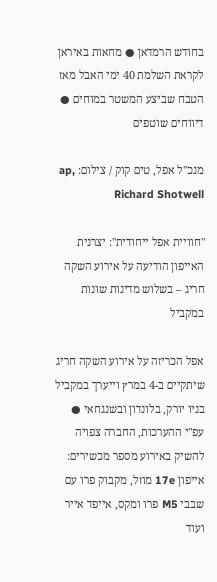בחודש הרמדאן ● מחאות באיראן לקראת השלמת 40 ימי האבל מאז הטבח שביצע המשטר במוחים ● דיווחים שוטפים

מנכ''ל אפל, טים קוק / צילום: ap, Richard Shotwell

"חוויית אפל ייחודית": יצרנית האייפון הודיעה על אירוע השקה חריג – בשלוש מדינות שונות במקביל

אפל הכריזה על אירוע השקה חריג שיתקיים ב-4 במרץ וייערך במקביל בניו יורק, בלונדון ובשנגחאי ● עפ"י ההערכות, החברה צפויה להשיק באירוע מספר מכשירים: אייפון 17e מוזל, מקבוק פרו עם שבבי M5 פרו ומקס, אייפד אייר ועוד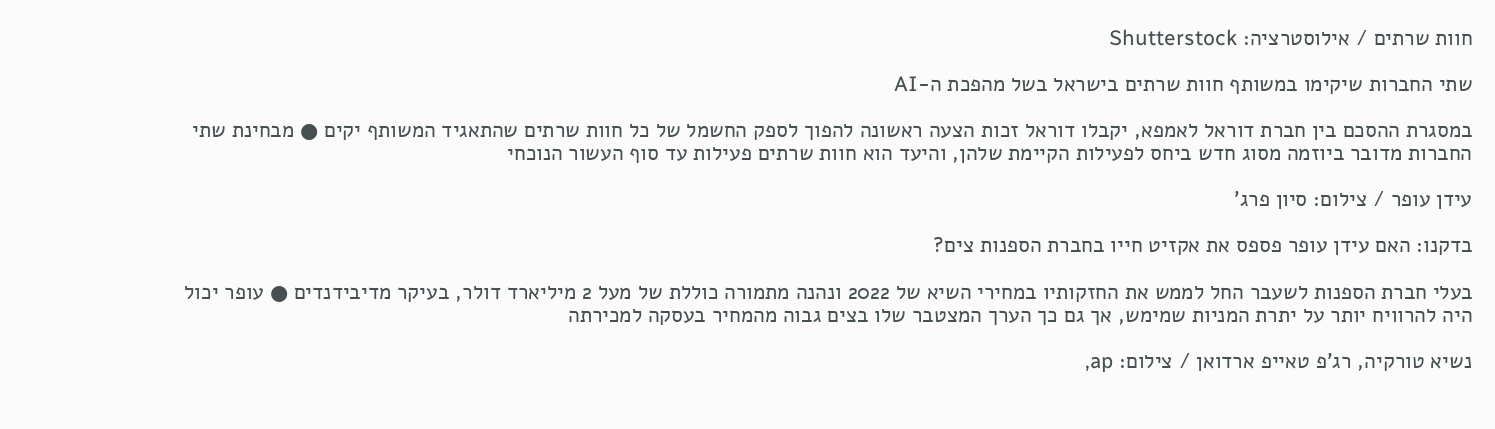חוות שרתים / אילוסטרציה: Shutterstock

שתי החברות שיקימו במשותף חוות שרתים בישראל בשל מהפכת ה-AI

במסגרת ההסכם בין חברת דוראל לאמפא, יקבלו דוראל זכות הצעה ראשונה להפוך לספק החשמל של כל חוות שרתים שהתאגיד המשותף יקים ● מבחינת שתי החברות מדובר ביוזמה מסוג חדש ביחס לפעילות הקיימת שלהן, והיעד הוא חוות שרתים פעילות עד סוף העשור הנוכחי

עידן עופר / צילום: סיון פרג'

בדקנו: האם עידן עופר פספס את אקזיט חייו בחברת הספנות צים?

בעלי חברת הספנות לשעבר החל לממש את החזקותיו במחירי השיא של 2022 ונהנה מתמורה כוללת של מעל 2 מיליארד דולר, בעיקר מדיבידנדים ● עופר יכול היה להרוויח יותר על יתרת המניות שמימש, אך גם כך הערך המצטבר שלו בצים גבוה מהמחיר בעסקה למכירתה

נשיא טורקיה, רג'פ טאייפ ארדואן / צילום: ap,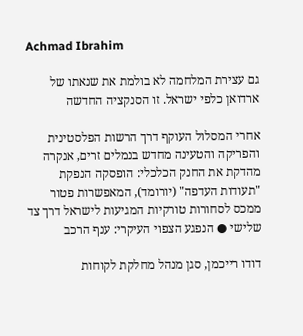Achmad Ibrahim

גם עצירת המלחמה לא בולמת את שנאתו של ארדואן כלפי ישראל. זו הסנקציה החדשה

אחרי המסלול העוקף דרך הרשות הפלסטינית והפריקה והטעינה מחדש בנמלים זרים, אנקרה מהדקת את החנק הכלכלי: הופסקה הנפקת "תעודות העדפה" (יורומד), המאפשרות פטור ממכס לסחורות טורקיות המגיעות לישראל דרך צד שלישי ● הנפגע הצפוי העיקרי: ענף הרכב

דודו רייכמן, סגן מנהל מחלקת לקוחות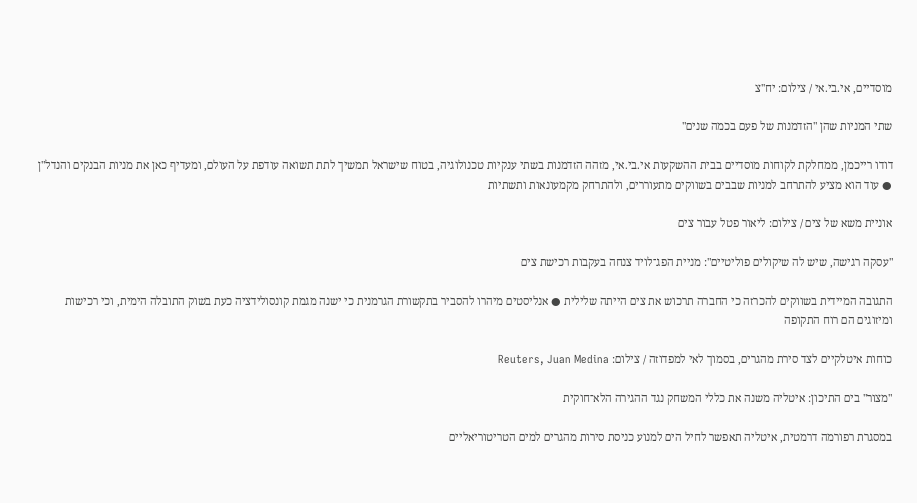מוסדיים, אי.בי.אי / צילום: יח''צ

שתי המניות שהן "הזדמנות של פעם בכמה שנים"

דודו רייכמן, ממחלקת לקוחות מוסדיים בבית ההשקעות אי.בי.אי, מזהה הזדמנות בשתי ענקיות טכנולוגיה, בטוח שישראל תמשיך לתת תשואה עודפת על העולם, ומעדיף כאן את מניות הבנקים והנדל"ן ● עוד הוא מציע להתרחב למניות שבבים בשווקים מתעוררים, ולהתרחק מקמעונאות ותשתיות

אוניית משא של צים / צילום: ליאור פטל עבור צים

"עסקה רגישה, שיש לה שיקולים פוליטיים": מניית הפג־לויד צנחה בעקבות רכישת צים

התגובה המיידית בשווקים להכרזה כי החברה תרכוש את צים הייתה שלילית ● אנליסטים מיהרו להסביר בתקשורת הגרמנית כי ישנה מגמת קונסולידציה כעת בשוק התובלה הימית, וכי רכישות ומיזוגים הם רוח התקופה

כוחות איטלקיים לצד סירת מהגרים, בסמוך לאי למפדוזה / צילום: Reuters, Juan Medina

"מצור" בים התיכון: איטליה משנה את כללי המשחק נגד ההגירה הלא־חוקית

במסגרת רפורמה דרמטית, איטליה תאפשר לחיל הים למנוע כניסת סירות מהגרים למים הטריטוריאליים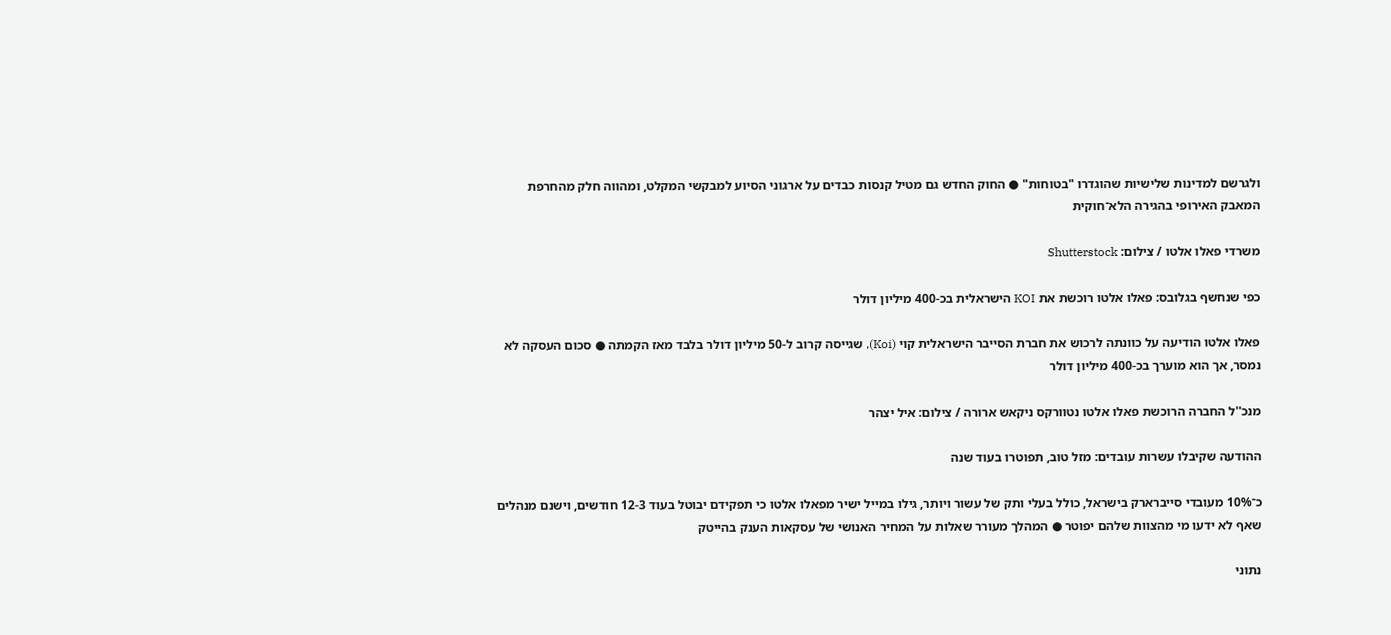ולגרשם למדינות שלישיות שהוגדרו "בטוחות" ● החוק החדש גם מטיל קנסות כבדים על ארגוני הסיוע למבקשי המקלט, ומהווה חלק מהחרפת המאבק האירופי בהגירה הלא־חוקית

משרדי פאלו אלטו / צילום: Shutterstock

כפי שנחשף בגלובס: פאלו אלטו רוכשת את KOI הישראלית בכ-400 מיליון דולר

פאלו אלטו הודיעה על כוונתה לרכוש את חברת הסייבר הישראלית קוי (Koi), שגייסה קרוב ל-50 מיליון דולר בלבד מאז הקמתה ● סכום העסקה לא נמסר, אך הוא מוערך בכ-400 מיליון דולר

מנכ''ל החברה הרוכשת פאלו אלטו נטוורקס ניקאש ארורה / צילום: איל יצהר

ההודעה שקיבלו עשרות עובדים: מזל טוב, תפוטרו בעוד שנה

כ־10% מעובדי סייברארק בישראל, כולל בעלי ותק של עשור ויותר, גילו במייל ישיר מפאלו אלטו כי תפקידם יבוטל בעוד 12-3 חודשים, וישנם מנהלים שאף לא ידעו מי מהצוות שלהם יפוטר ● המהלך מעורר שאלות על המחיר האנושי של עסקאות הענק בהייטק

נתוני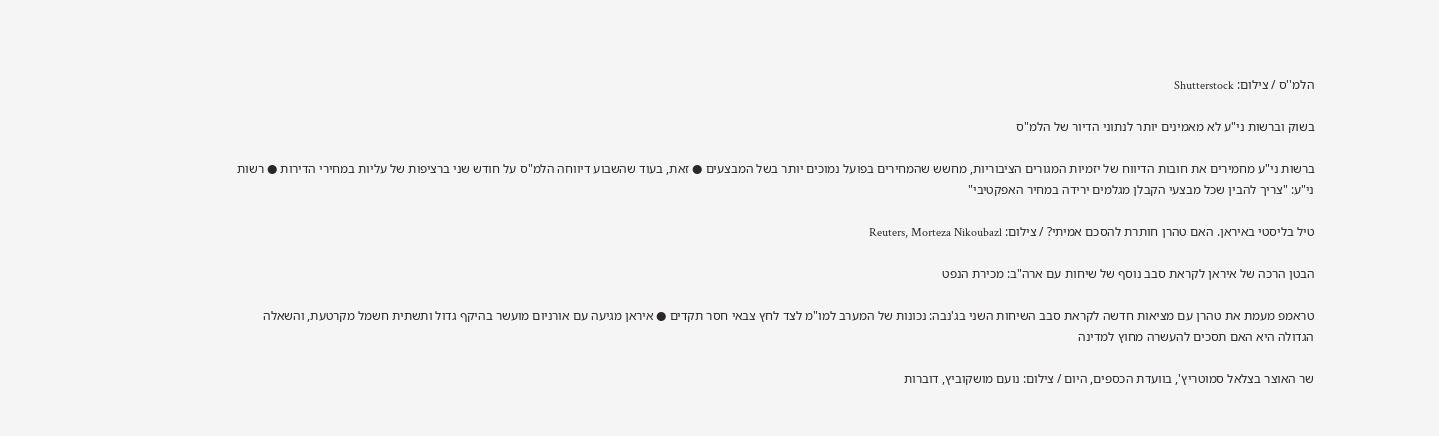הלמ''ס / צילום: Shutterstock

בשוק וברשות ני"ע לא מאמינים יותר לנתוני הדיור של הלמ"ס

ברשות ני"ע מחמירים את חובות הדיווח של יזמיות המגורים הציבוריות, מחשש שהמחירים בפועל נמוכים יותר בשל המבצעים ● זאת, בעוד שהשבוע דיווחה הלמ"ס על חודש שני ברציפות של עליות במחירי הדירות ● רשות ני"ע: "צריך להבין שכל מבצעי הקבלן מגלמים ירידה במחיר האפקטיבי"

טיל בליסטי באיראן. האם טהרן חותרת להסכם אמיתי? / צילום: Reuters, Morteza Nikoubazl

הבטן הרכה של איראן לקראת סבב נוסף של שיחות עם ארה"ב: מכירת הנפט

טראמפ מעמת את טהרן עם מציאות חדשה לקראת סבב השיחות השני בג'נבה: נכונות של המערב למו"מ לצד לחץ צבאי חסר תקדים ● איראן מגיעה עם אורניום מועשר בהיקף גדול ותשתית חשמל מקרטעת, והשאלה הגדולה היא האם תסכים להעשרה מחוץ למדינה

שר האוצר בצלאל סמוטריץ', בוועדת הכספים, היום / צילום: נועם מושקוביץ, דוברות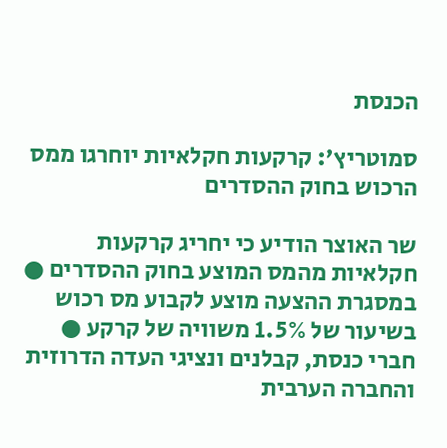הכנסת

סמוטריץ’: קרקעות חקלאיות יוחרגו ממס הרכוש בחוק ההסדרים

שר האוצר הודיע כי יחריג קרקעות חקלאיות מהמס המוצע בחוק ההסדרים ● במסגרת ההצעה מוצע לקבוע מס רכוש בשיעור של 1.5% משוויה של קרקע ● חברי כנסת, קבלנים ונציגי העדה הדרוזית והחברה הערבית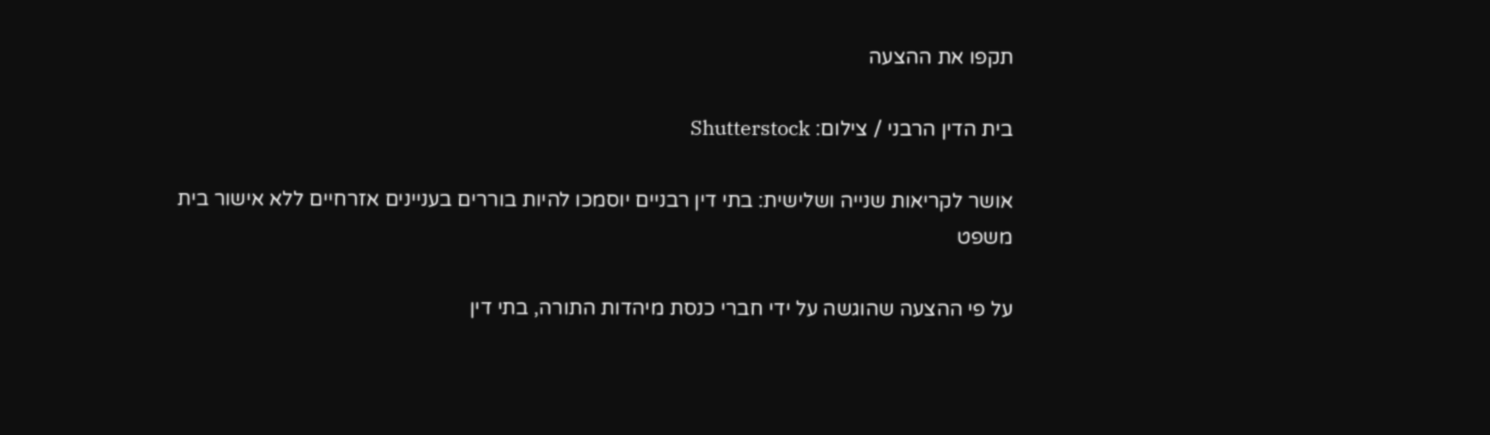תקפו את ההצעה

בית הדין הרבני / צילום: Shutterstock

אושר לקריאות שנייה ושלישית: בתי דין רבניים יוסמכו להיות בוררים בעניינים אזרחיים ללא אישור בית משפט

על פי ההצעה שהוגשה על ידי חברי כנסת מיהדות התורה, בתי דין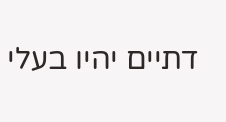דתיים יהיו בעלי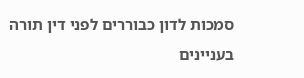סמכות לדון כבוררים לפני דין תורה בעניינים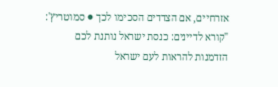אזרחיים, אם הצדדים הסכימו לכך ● סמוטריץ': "קורא לדיינים: כנסת ישראל נותנת לכם הזדמנות להראות לעם ישראל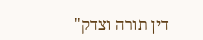דין תורה וצדק"